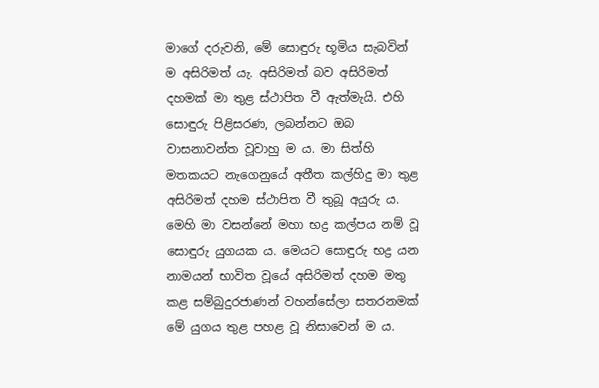මාගේ දරුවනි, මේ සොඳුරු භූමිය සැබවින් ම අසිරිමත් යැ. අසිරිමත් බව අසිරිමත් දහමක් මා තුළ ස්ථාපිත වී ඇත්මැයි. එහි සොඳුරු පිළිසරණ, ලබන්නට ඔබ වාසනාවන්ත වූවාහු ම ය. මා සිත්හි මතකයට නැගෙනුයේ අතීත කල්හිදු මා තුළ අසිරිමත් දහම ස්ථාපිත වී තුබූ අයුරු ය. මෙහි මා වසන්නේ මහා භද්‍ර කල්පය නම් වූ සොඳුරු යුගයක ය. මෙයට සොඳුරු භද්‍ර යන නාමයන් භාවිත වූයේ අසිරිමත් දහම මතු කළ සම්බුදුරජාණන් වහන්සේලා සතරනමක් මේ යුගය තුළ පහළ වූ නිසාවෙන් ම ය.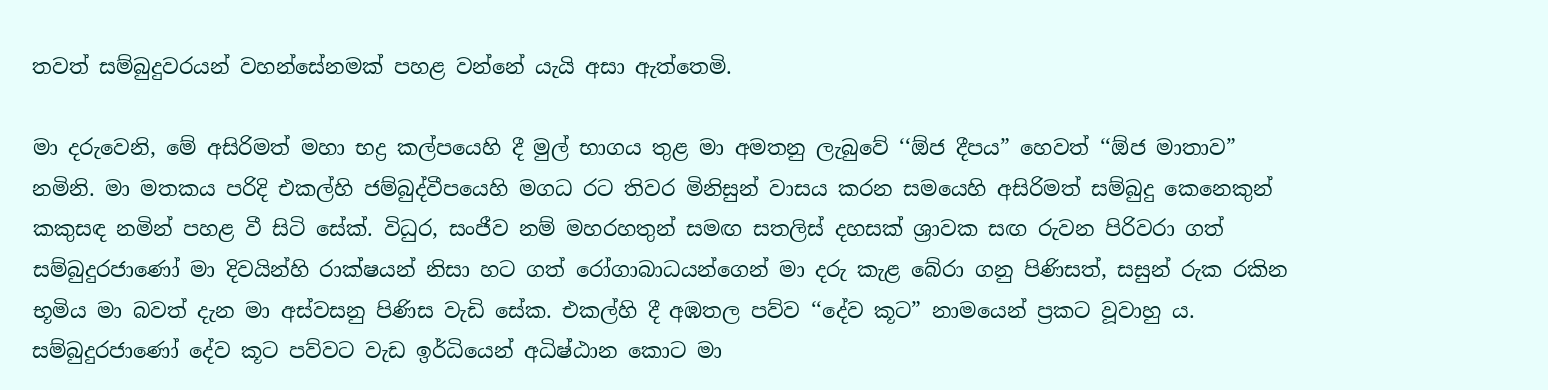තවත් සම්බුදුවරයන් වහන්සේනමක් පහළ වන්නේ යැයි අසා ඇත්තෙමි.

මා දරුවෙනි, මේ අසිරිමත් මහා භද්‍ර කල්පයෙහි දී මුල් භාගය තුළ මා අමතනු ලැබුවේ ‘‘ඕජ දීපය” හෙවත් ‘‘ඕජ මාතාව” නමිනි. මා මතකය පරිදි එකල්හි ජම්බුද්වීපයෙහි මගධ රට තිවර මිනිසුන් වාසය කරන සමයෙහි අසිරිමත් සම්බුදු කෙනෙකුන් කකුසඳ නමින් පහළ වී සිටි සේක්. විධුර, සංජීව නම් මහරහතුන් සමඟ සතලිස් දහසක් ශ්‍රාවක සඟ රුවන පිරිවරා ගත් සම්බුදුරජාණෝ මා දිවයින්හි රාක්ෂයන් නිසා හට ගත් රෝගාබාධයන්ගෙන් මා දරු කැළ බේරා ගනු පිණිසත්, සසුන් රුක රකින භූමිය මා බවත් දැන මා අස්වසනු පිණිස වැඩි සේක. එකල්හි දී අඹතල පව්ව ‘‘දේව කූට” නාමයෙන් ප්‍රකට වූවාහු ය. සම්බුදුරජාණෝ දේව කූට පව්වට වැඩ ඉර්ධියෙන් අධිෂ්ඨාන කොට මා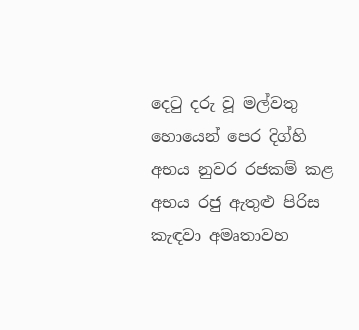දෙටු දරු වූ මල්වතු හොයෙන් පෙර දිග්හි අභය නුවර රජකම් කළ අභය රජු ඇතුළු පිරිස කැඳවා අමෘතාවහ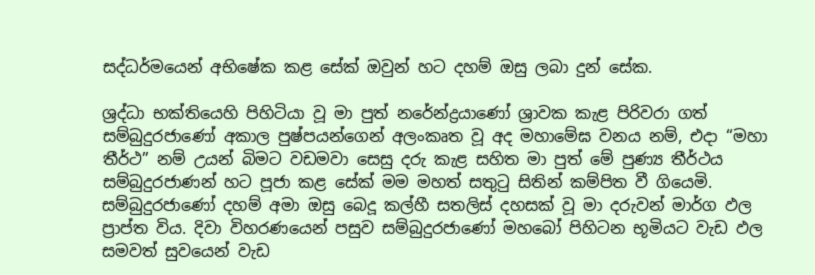සද්ධර්මයෙන් අභිෂේක කළ සේක් ඔවුන් හට දහම් ඔසු ලබා දුන් සේක.

ශ්‍රද්ධා භක්තියෙහි පිහිටියා වූ මා පුත් නරේන්ද්‍රයාණෝ ශ්‍රාවක කැළ පිරිවරා ගත් සම්බුදුරජාණෝ අකාල පුෂ්පයන්ගෙන් අලංකෘත වූ අද මහාමේඝ වනය නම්, එදා ‘‘මහා තීර්ථ” නම් උයන් බිමට වඩමවා සෙසු දරු කැළ සහිත මා පුත් මේ පුණ්‍ය තීර්ථය සම්බුදුරජාණන් හට පූජා කළ සේක් මම මහත් සතුටු සිතින් කම්පිත වී ගියෙමි. සම්බුදුරජාණෝ දහම් අමා ඔසු බෙදූ කල්හී සතලිස් දහසක් වූ මා දරුවන් මාර්ග ඵල ප්‍රාප්ත විය. දිවා විහරණයෙන් පසුව සම්බුදුරජාණෝ මහබෝ පිහිටන භූමියට වැඩ ඵල සමවත් සුවයෙන් වැඩ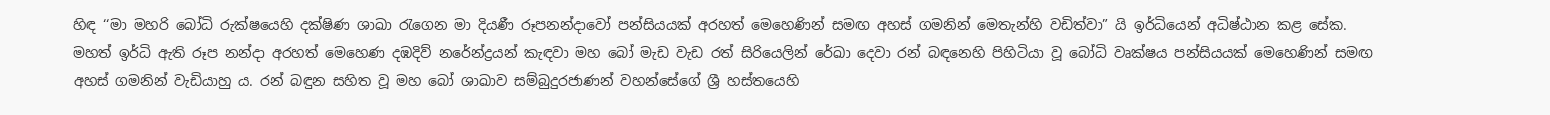හිඳ ‘‘මා මහරි බෝධි රුක්ෂයෙහි දක්ෂිණ ශාඛා රැගෙන මා දියණී රූපනන්දාවෝ පන්සියයක් අරහත් මෙහෙණින් සමඟ අහස් ගමනින් මෙතැන්හි වඩිත්වා” යි ඉර්ධියෙන් අධිෂ්ඨාන කළ සේක. මහත් ඉර්ධි ඇති රූප නන්දා අරහත් මෙහෙණ දඹදිව් නරේන්ද්‍රයන් කැඳවා මහ බෝ මැඩ වැඩ රත් සිරියෙලින් රේඛා දෙවා රන් බඳනෙහි පිහිටියා වූ බෝධි වෘක්ෂය පන්සියයක් මෙහෙණින් සමඟ අහස් ගමනින් වැඩියාහු ය. රන් බඳුන සහිත වූ මහ බෝ ශාඛාව සම්බුදුරජාණන් වහන්සේගේ ශ්‍රී හස්තයෙහි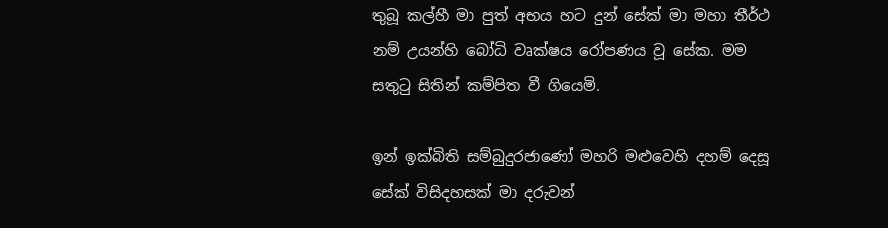තුබූ කල්හී මා පුත් අභය හට දුන් සේක් මා මහා තීර්ථ නම් උයන්හි බෝධි වෘක්ෂය රෝපණය වූ සේක. මම සතුටු සිතින් කම්පිත වී ගියෙමි.

ඉන් ඉක්බිති සම්බුදුරජාණෝ මහරි මළුවෙහි දහම් දෙසූ සේක් විසිදහසක් මා දරුවන්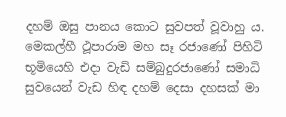දහම් ඔසු පානය කොට සුවපත් වූවාහු ය. මෙකල්හී ථූපාරාම මහ සෑ රජාණෝ පිහිටි භූමියෙහි එදා වැඩි සම්බුදුරජාණෝ සමාධි සුවයෙන් වැඩ හිඳ දහම් දෙසා දහසක් මා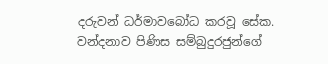දරුවන් ධර්මාවබෝධ කරවූ සේක. වන්දනාව පිණිස සම්බුදුරජුන්ගේ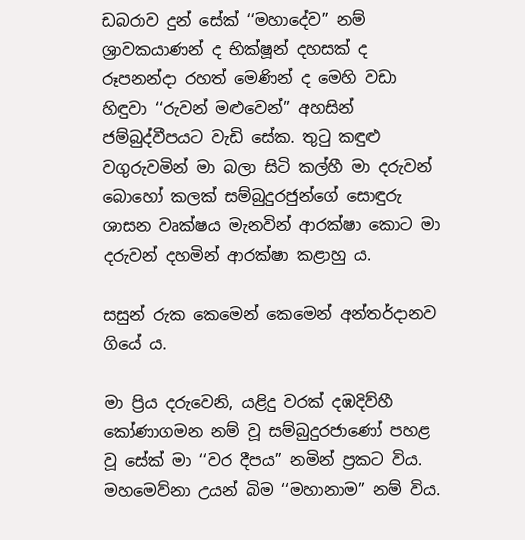ඩබරාව දුන් සේක් ‘‘මහාදේව” නම් ශ්‍රාවකයාණන් ද භික්ෂූන් දහසක් ද රූපනන්දා රහත් මෙණින් ද මෙහි වඩා හිඳුවා ‘‘රුවන් මළුවෙන්” අහසින් ජම්බුද්වීපයට වැඩි සේක. තුටු කඳුළු වගුරුවමින් මා බලා සිටි කල්හී මා දරුවන් බොහෝ කලක් සම්බුදුරජුන්ගේ සොඳුරු ශාසන වෘක්ෂය මැනවින් ආරක්ෂා කොට මා දරුවන් දහමින් ආරක්ෂා කළාහු ය.

සසුන් රුක කෙමෙන් කෙමෙන් අන්තර්දානව ගියේ ය.

මා ප්‍රිය දරුවෙනි, යළිදු වරක් දඹදිව්හී කෝණාගමන නම් වූ සම්බුදුරජාණෝ පහළ වූ සේක් මා ‘‘වර දීපය” නමින් ප්‍රකට විය. මහමෙව්නා උයන් බිම ‘‘මහානාම” නම් විය.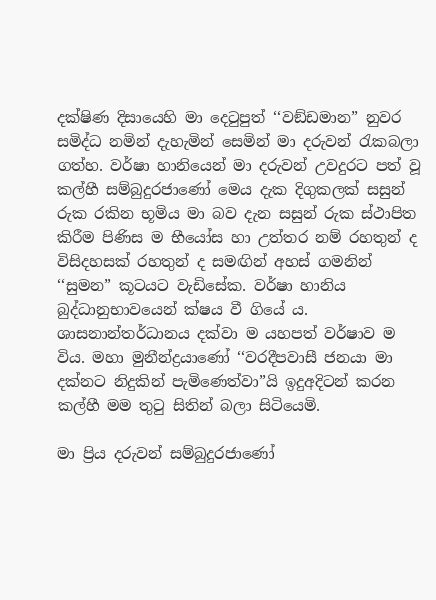දක්ෂිණ දිසායෙහි මා දෙටුපුත් ‘‘වඞ්ඩමාන” නුවර සමිද්ධ නමින් දැහැමින් සෙමින් මා දරුවන් රැකබලා ගත්හ. වර්ෂා හානියෙන් මා දරුවන් උවදුරට පත් වූ කල්හී සම්බුදුරජාණෝ මෙය දැක දිගුකලක් සසුන් රුක රකින භූමිය මා බව දැන සසුන් රුක ස්ථාපිත කිරීම පිණිස ම භීයෝස හා උත්තර නම් රහතුන් ද විසිදහසක් රහතුන් ද සමඟින් අහස් ගමනින් ‘‘සුමන” කූටයට වැඩිසේක. වර්ෂා හානිය බුද්ධානුභාවයෙන් ක්ෂය වී ගියේ ය. ශාසනාන්තර්ධානය දක්වා ම යහපත් වර්ෂාව ම විය. මහා මුනීන්ද්‍රයාණෝ ‘‘වරදීපවාසී ජනයා මා දක්නට නිදුකින් පැමිණෙත්වා”යි ඉදුඅදිටන් කරන කල්හී මම තුටු සිතින් බලා සිටියෙමි.

මා ප්‍රිය දරුවන් සම්බුදුරජාණෝ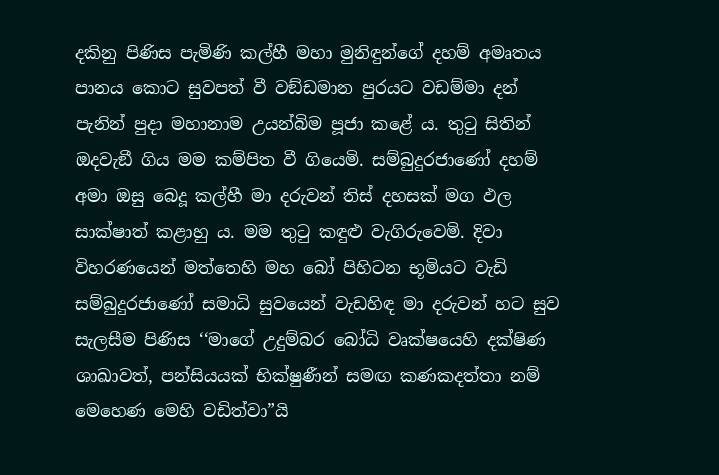දකිනු පිණිස පැමිණි කල්හී මහා මුනිඳුන්ගේ දහම් අමෘතය පානය කොට සුවපත් වී වඞ්ඩමාන පුරයට වඩම්මා දන් පැනින් පුදා මහානාම උයන්බිම පූජා කළේ ය. තුටු සිතින් ඔදවැඞී ගිය මම කම්පිත වී ගියෙමි. සම්බුදුරජාණෝ දහම් අමා ඔසු බෙදූ කල්හී මා දරුවන් තිස් දහසක් මග ඵල සාක්ෂාත් කළාහු ය. මම තුටු කඳුළු වැගිරුවෙමි. දිවා විහරණයෙන් මත්තෙහි මහ බෝ පිහිටන භූමියට වැඩි සම්බුදුරජාණෝ සමාධි සුවයෙන් වැඩහිඳ මා දරුවන් හට සුව සැලසීම පිණිස ‘‘මාගේ උදුම්බර බෝධි වෘක්ෂයෙහි දක්ෂිණ ශාඛාවත්, පන්සියයක් භික්ෂුණීන් සමඟ කණකදත්තා නම් මෙහෙණ මෙහි වඩිත්වා”යි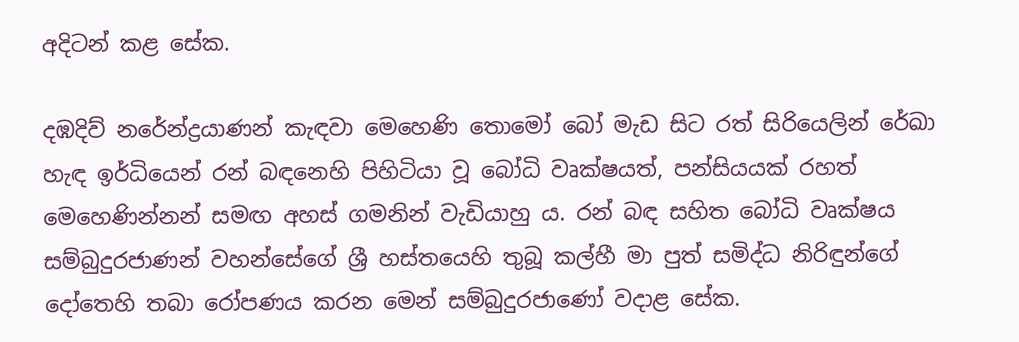අදිටන් කළ සේක.

දඹදිව් නරේන්ද්‍රයාණන් කැඳවා මෙහෙණි තොමෝ බෝ මැඩ සිට රත් සිරියෙලින් රේඛා හැඳ ඉර්ධියෙන් රන් බඳනෙහි පිහිටියා වූ බෝධි වෘක්ෂයත්, පන්සියයක් රහත් මෙහෙණින්නන් සමඟ අහස් ගමනින් වැඩියාහු ය. රන් බඳ සහිත බෝධි වෘක්ෂය සම්බුදුරජාණන් වහන්සේගේ ශ්‍රී හස්තයෙහි තුබූ කල්හී මා පුත් සමිද්ධ නිරිඳුන්ගේ දෝතෙහි තබා රෝපණය කරන මෙන් සම්බුදුරජාණෝ වදාළ සේක.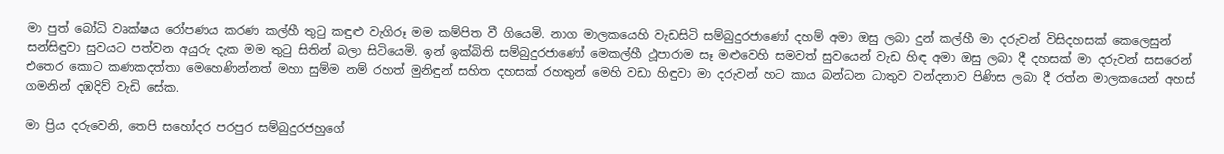මා පුත් බෝධි වෘක්ෂය රෝපණය කරණ කල්හී තුටු කඳුළු වැගිරූ මම කම්පිත වී ගියෙමි. නාග මාලකයෙහි වැඩසිටි සම්බුදුරජාණෝ දහම් අමා ඔසු ලබා දුන් කල්හී මා දරුවන් විසිදහසක් කෙලෙසුන් සන්සිඳුවා සුවයට පත්වන අයුරු දැක මම තුටු සිතින් බලා සිටියෙමි. ඉන් ඉක්බිති සම්බුදුරජාණෝ මෙකල්හී ථූපාරාම සෑ මළුවෙහි සමවත් සුවයෙන් වැඩ හිඳ අමා ඔසු ලබා දී දහසක් මා දරුවන් සසරෙන් එතෙර කොට කණකදත්තා මෙහෙණින්නත් මහා සුම්ම නම් රහත් මුනිඳුන් සහිත දහසක් රහතුන් මෙහි වඩා හිඳුවා මා දරුවන් හට කාය බන්ධන ධාතුව වන්දනාව පිණිස ලබා දී රත්න මාලකයෙන් අහස් ගමනින් දඹදිව් වැඩි සේක.

මා ප්‍රිය දරුවෙනි, තෙපි සහෝදර පරපුර සම්බුදුරජහුගේ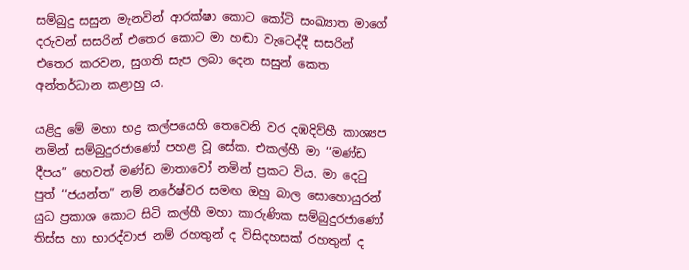සම්බුදු සසුන මැනවින් ආරක්ෂා කොට කෝටි සංඛ්‍යාත මාගේ දරුවන් සසරින් එතෙර කොට මා හඬා වැටෙද්දී සසරින් එතෙර කරවන, සුගති සැප ලබා දෙන සසුන් කෙත අන්තර්ධාන කළාහු ය.

යළිදු මේ මහා භද්‍ර කල්පයෙහි තෙවෙනි වර දඹදිව්හී කාශ්‍යප නමින් සම්බුදුරජාණෝ පහළ වූ සේක. එකල්හී මා ‘‘මණ්ඩ දීපය” හෙවත් මණ්ඩ මාතාවෝ නමින් ප්‍රකට විය. මා දෙටු පුත් ‘‘ජයන්ත” නම් නරේෂ්වර සමඟ ඔහු බාල සොහොයුරන් යුධ ප්‍රකාශ කොට සිටි කල්හී මහා කාරුණික සම්බුදුරජාණෝ තිස්ස හා භාරද්වාජ නම් රහතුන් ද විසිදහසක් රහතුන් ද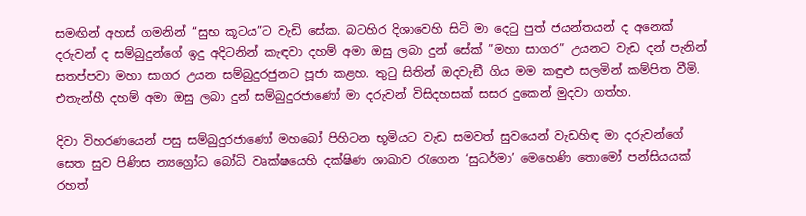සමඟින් අහස් ගමනින් ‘‘සුභ කූටය”ට වැඩි සේක. බටහිර දිශාවෙහි සිටි මා දෙටු පුත් ජයන්තයන් ද අනෙක් දරුවන් ද සම්බුදුන්ගේ ඉදු අදිටනින් කැඳවා දහම් අමා ඔසු ලබා දුන් සේක් ”මහා සාගර” උයනට වැඩ දන් පැනින් සතප්පවා මහා සාගර උයන සම්බුදුරජුනට පූජා කළහ. තුටු සිතින් ඔදවැඞී ගිය මම කඳුළු සලමින් කම්පිත වීමි. එතැන්හී දහම් අමා ඔසු ලබා දුන් සම්බුදුරජාණෝ මා දරුවන් විසිදහසක් සසර දුකෙන් මුදවා ගත්හ.

දිවා විහරණයෙන් පසු සම්බුදුරජාණෝ මහබෝ පිහිටන භූමියට වැඩ සමවත් සුවයෙන් වැඩහිඳ මා දරුවන්ගේ සෙත සුව පිණිස න්‍යග්‍රෝධ බෝධි වෘක්ෂයෙහි දක්ෂිණ ශාඛාව රැගෙන ‘සුධර්මා’ මෙහෙණි තොමෝ පන්සියයක් රහත්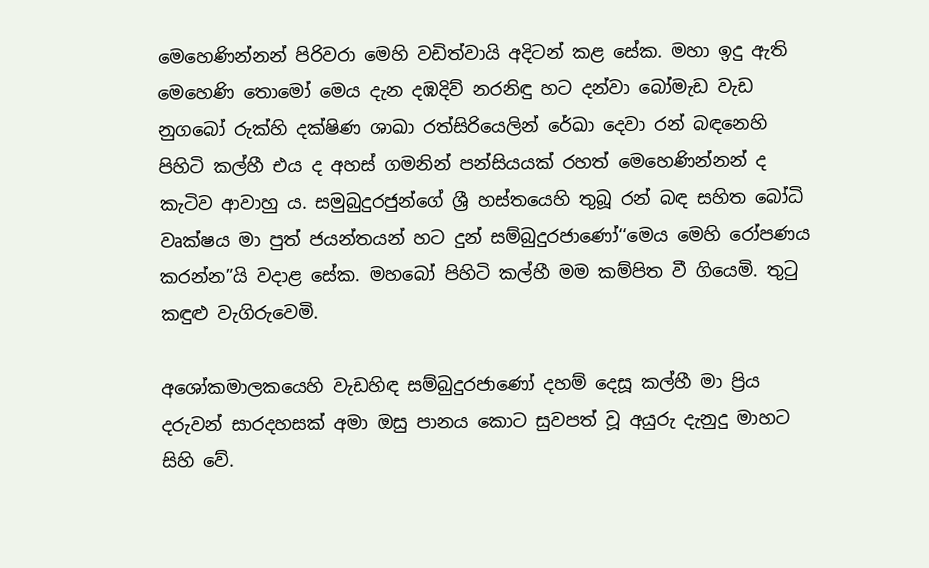මෙහෙණින්නන් පිරිවරා මෙහි වඩිත්වායි අදිටන් කළ සේක. මහා ඉදු ඇති මෙහෙණි තොමෝ මෙය දැන දඹදිව් නරනිඳු හට දන්වා බෝමැඩ වැඩ නුගබෝ රුක්හි දක්ෂිණ ශාඛා රත්සිරියෙලින් රේඛා දෙවා රන් බඳනෙහි පිහිටි කල්හී එය ද අහස් ගමනින් පන්සියයක් රහත් මෙහෙණින්නන් ද කැටිව ආවාහු ය. සමුබුදුරජුන්ගේ ශ්‍රී හස්තයෙහි තුබූ රන් බඳ සහිත බෝධි වෘක්ෂය මා පුත් ජයන්තයන් හට දුන් සම්බුදුරජාණෝ‘‘මෙය මෙහි රෝපණය කරන්න”යි වදාළ සේක. මහබෝ පිහිටි කල්හී මම කම්පිත වී ගියෙමි. තුටු කඳුළු වැගිරුවෙමි.

අශෝකමාලකයෙහි වැඩහිඳ සම්බුදුරජාණෝ දහම් දෙසූ කල්හී මා ප්‍රිය දරුවන් සාරදහසක් අමා ඔසු පානය කොට සුවපත් වූ අයුරු දැනුදු මාහට සිහි වේ.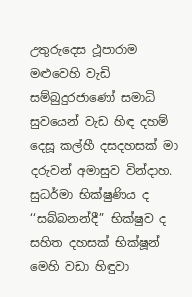උතුරුදෙස ථූපාරාම මළුවෙහි වැඩි සම්බුදුරජාණෝ සමාධි සුවයෙන් වැඩ හිඳ දහම් දෙසූ කල්හී දසදහසක් මා දරුවන් අමාසුව වින්දාහ. සුධර්මා භික්ෂුණිය ද ‘‘සබ්බනන්දී” භික්ෂුව ද සහිත දහසක් භික්ෂූන් මෙහි වඩා හිඳුවා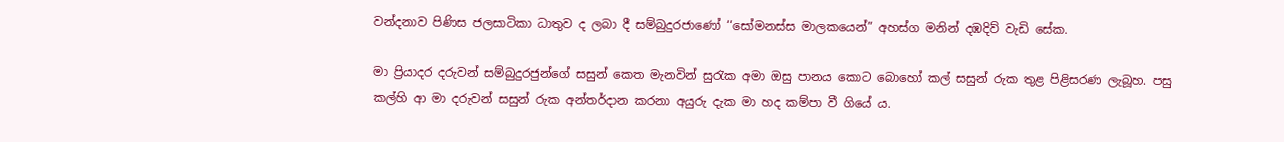වන්දනාව පිණිස ජලසාටිකා ධාතුව ද ලබා දී සම්බුදුරජාණෝ ‘‘සෝමනස්ස මාලකයෙන්” අහස්ග මනින් දඹදිව් වැඩි සේක.

මා ප්‍රියාදර දරුවන් සම්බුදුරජුන්ගේ සසුන් කෙත මැනවින් සුරැක අමා ඔසු පානය කොට බොහෝ කල් සසුන් රුක තුළ පිළිසරණ ලැබූහ. පසු කල්හි ආ මා දරුවන් සසුන් රුක අන්තර්දාන කරනා අයුරු දැක මා හද කම්පා වී ගියේ ය.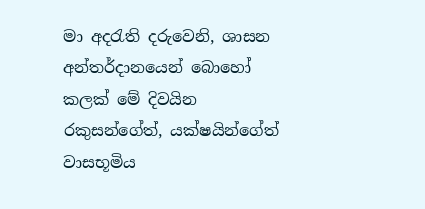මා අදරැති දරුවෙනි, ශාසන අන්තර්දානයෙන් බොහෝ කලක් මේ දිවයින රකුසන්ගේත්, යක්ෂයින්ගේත් වාසභූමිය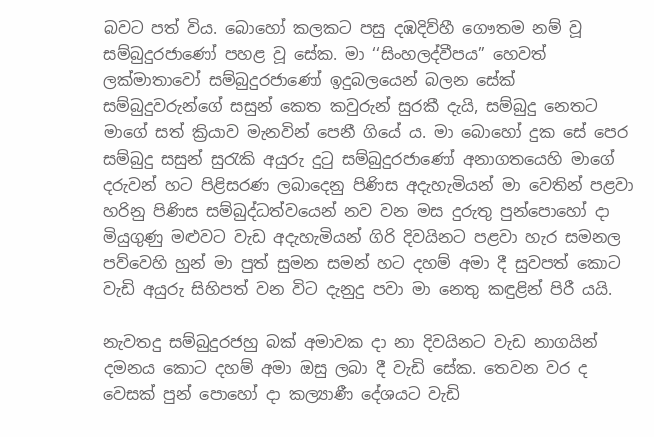බවට පත් විය. බොහෝ කලකට පසු දඹදිව්හී ගෞතම නම් වූ සම්බුදුරජාණෝ පහළ වූ සේක. මා ‘‘සිංහලද්වීපය” හෙවත් ලක්මාතාවෝ සම්බුදුරජාණෝ ඉදුබලයෙන් බලන සේක් සම්බුදුවරුන්ගේ සසුන් කෙත කවුරුන් සුරකී දැයි, සම්බුදු නෙතට මාගේ සත් ක්‍රියාව මැනවින් පෙනී ගියේ ය. මා බොහෝ දුක සේ පෙර සම්බුදු සසුන් සුරැකි අයුරු දුටු සම්බුදුරජාණෝ අනාගතයෙහි මාගේ දරුවන් හට පිළිසරණ ලබාදෙනු පිණිස අදැහැමියන් මා වෙතින් පළවා හරිනු පිණිස සම්බුද්ධත්වයෙන් නව වන මස දුරුතු පුන්පොහෝ දා මියුගුණු මළුවට වැඩ අදැහැමියන් ගිරි දිවයිනට පළවා හැර සමනල පව්වෙහි හුන් මා පුත් සුමන සමන් හට දහම් අමා දී සුවපත් කොට වැඩි අයුරු සිහිපත් වන විට දැනුදු පවා මා නෙතු කඳුළින් පිරී යයි.

නැවතදු සම්බුදුරජහු බක් අමාවක දා නා දිවයිනට වැඩ නාගයින් දමනය කොට දහම් අමා ඔසු ලබා දී වැඩි සේක. තෙවන වර ද වෙසක් පුන් පොහෝ දා කල්‍යාණී දේශයට වැඩි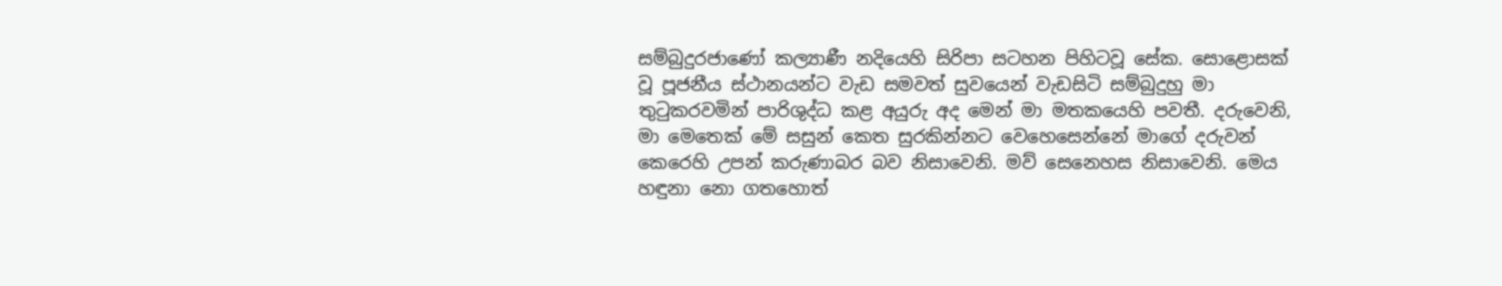සම්බුදුරජාණෝ කල්‍යාණී නදියෙහි සිරිපා සටහන පිහිටවූ සේක. සොළොසක් වූ පූජනීය ස්ථානයන්ට වැඩ සමවත් සුවයෙන් වැඩසිටි සම්බුදුහු මා තුටුකරවමින් පාරිශුද්ධ කළ අයුරු අද මෙන් මා මතකයෙහි පවතී. දරුවෙනි, මා මෙතෙක් මේ සසුන් කෙත සුරකින්නට වෙහෙසෙන්නේ මාගේ දරුවන් කෙරෙහි උපන් කරුණාබර බව නිසාවෙනි. මව් සෙනෙහස නිසාවෙනි. මෙය හඳුනා නො ගතහොත්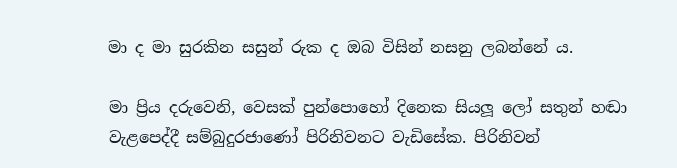මා ද මා සුරකින සසුන් රුක ද ඔබ විසින් නසනු ලබන්නේ ය.

මා ප්‍රිය දරුවෙනි, වෙසක් පුන්පොහෝ දිනෙක සියලූ ලෝ සතුන් හඬා වැළපෙද්දී සම්බුදුරජාණෝ පිරිනිවනට වැඩිසේක. පිරිනිවන්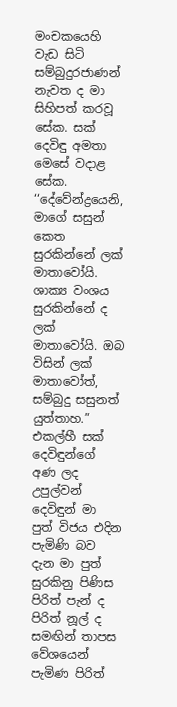මංචකයෙහි වැඩ සිටි සම්බුදුරජාණන් නැවත ද මා සිහිපත් කරවූ සේක. සක් දෙවිඳු අමතා මෙසේ වදාළ සේක. ‘‘දේවේන්ද්‍රයෙනි, මාගේ සසුන් කෙත සුරකින්නේ ලක් මාතාවෝයි. ශාක්‍ය වංශය සුරකින්නේ ද ලක් මාතාවෝයි. ඔබ විසින් ලක් මාතාවෝත්, සම්බුදු සසුනත් යුත්තාහ.” එකල්හී සක් දෙවිඳුන්ගේ අණ ලද උපුල්වන් දෙවිඳුන් මා පුත් විජය එදින පැමිණි බව දැන මා පුත් සුරකිනු පිණිස පිරිත් පැන් ද පිරිත් නූල් ද සමඟින් තාපස වේශයෙන් පැමිණ පිරිත්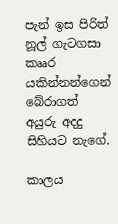පැන් ඉස පිරිත් නූල් ගැටගසා කෲර යකින්නන්ගෙන් බේරාගත් අයුරු අදදු සිහියට නැගේ.

කාලය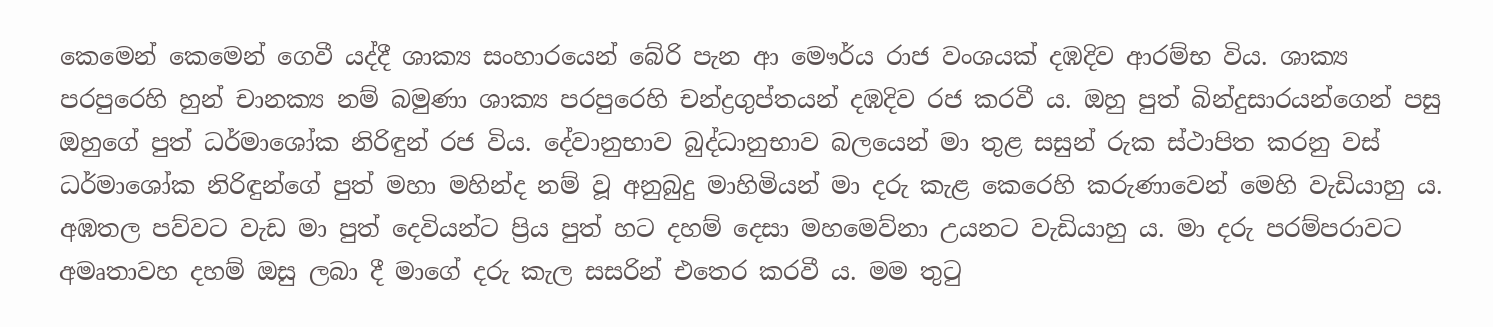කෙමෙන් කෙමෙන් ගෙවී යද්දී ශාක්‍ය සංහාරයෙන් බේරි පැන ආ මෞර්ය රාජ වංශයක් දඹදිව ආරම්භ විය. ශාක්‍ය පරපුරෙහි හුන් චානක්‍ය නම් බමුණා ශාක්‍ය පරපුරෙහි චන්ද්‍රගුප්තයන් දඹදිව රජ කරවී ය. ඔහු පුත් බින්දුසාරයන්ගෙන් පසු ඔහුගේ පුත් ධර්මාශෝක නිරිඳුන් රජ විය. දේවානුභාව බුද්ධානුභාව බලයෙන් මා තුළ සසුන් රුක ස්ථාපිත කරනු වස් ධර්මාශෝක නිරිඳුන්ගේ පුත් මහා මහින්ද නම් වූ අනුබුදු මාහිමියන් මා දරු කැළ කෙරෙහි කරුණාවෙන් මෙහි වැඩියාහු ය. අඹතල පව්වට වැඩ මා පුත් දෙවියන්ට ප්‍රිය පුත් හට දහම් දෙසා මහමෙව්නා උයනට වැඩියාහු ය. මා දරු පරම්පරාවට අමෘතාවහ දහම් ඔසු ලබා දී මාගේ දරු කැල සසරින් එතෙර කරවී ය. මම තුටු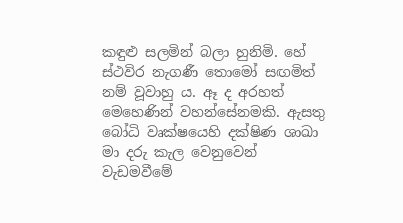කඳුළු සලමින් බලා හුනිමි. හේ ස්ථවිර නැගණී තොමෝ සඟමිත් නම් වූවාහු ය. ඈ ද අරහත් මෙහෙණින් වහන්සේනමකි. ඇසතු බෝධි වෘක්ෂයෙහි දක්ෂිණ ශාඛා මා දරු කැල වෙනුවෙන් වැඩමවීමේ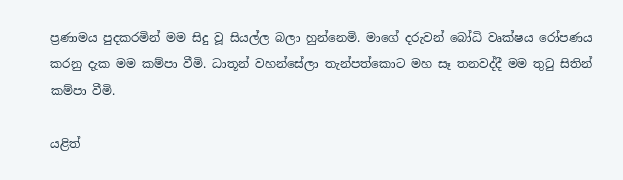ප්‍රණාමය පුදකරමින් මම සිදු වූ සියල්ල බලා හුන්නෙමි. මාගේ දරුවන් බෝධි වෘක්ෂය රෝපණය කරනු දැක මම කම්පා වීමි. ධාතූන් වහන්සේලා තැන්පත්කොට මහ සෑ තනවද්දී මම තුටු සිතින් කම්පා වීමි.

යළිත්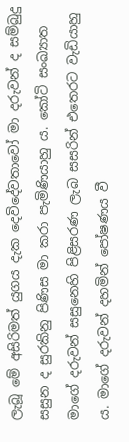ලැබූ මේ අසිරිමත් යුගය දැක දෙවිදේවතාවෝ මා දරුවන් ද සම්බුදු සසුන ද සුරකිනු පිණිස මා කරා පැමිණියාහු ය. කෝටි සංඛ්‍යාත මාගේ දරුවන් සසුනෙහි පිළිසරණ ලැබ සසරින් එතෙරට වැඩියාහු ය. මාගේ දරුවන් දහමින් පෝෂණය වී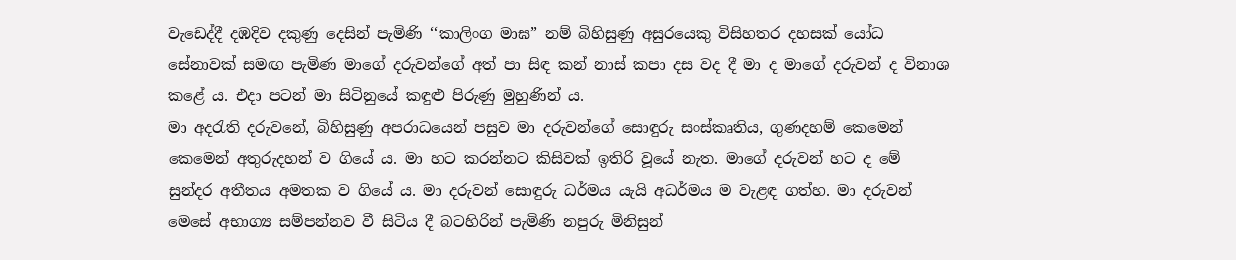වැඩෙද්දී දඹදිව දකුණු දෙසින් පැමිණි ‘‘කාලිංග මාඝ” නම් බිහිසුණු අසුරයෙකු විසිහතර දහසක් යෝධ සේනාවක් සමඟ පැමිණ මාගේ දරුවන්ගේ අත් පා සිඳ කන් නාස් කපා දස වද දී මා ද මාගේ දරුවන් ද විනාශ කළේ ය. එදා පටන් මා සිටිනුයේ කඳුළු පිරුණු මුහුණින් ය.
මා අදරැති දරුවනේ, බිහිසුණු අපරාධයෙන් පසුව මා දරුවන්ගේ සොඳුරු සංස්කෘතිය, ගුණදහම් කෙමෙන් කෙමෙන් අතුරුදහන් ව ගියේ ය. මා හට කරන්නට කිසිවක් ඉතිරි වූයේ නැත. මාගේ දරුවන් හට ද මේ සුන්දර අතීතය අමතක ව ගියේ ය. මා දරුවන් සොඳුරු ධර්මය යැයි අධර්මය ම වැළඳ ගත්හ. මා දරුවන් මෙසේ අභාග්‍ය සම්පන්නව වී සිටිය දී බටහිරින් පැමිණි නපුරු මිනිසුන්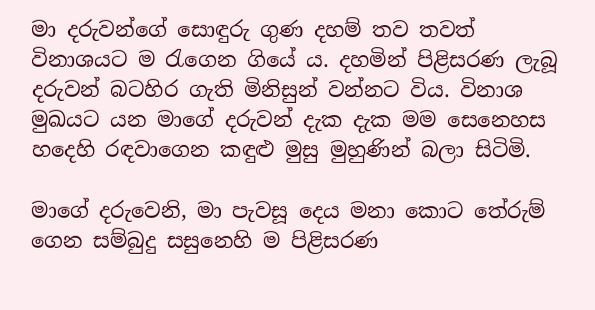මා දරුවන්ගේ සොඳුරු ගුණ දහම් තව තවත් විනාශයට ම රැගෙන ගියේ ය. දහමින් පිළිසරණ ලැබූ දරුවන් බටහිර ගැති මිනිසුන් වන්නට විය. විනාශ මුඛයට යන මාගේ දරුවන් දැක දැක මම සෙනෙහස හදෙහි රඳවාගෙන කඳුළු මුසු මුහුණින් බලා සිටිමි.

මාගේ දරුවෙනි, මා පැවසූ දෙය මනා කොට තේරුම් ගෙන සම්බුදු සසුනෙහි ම පිළිසරණ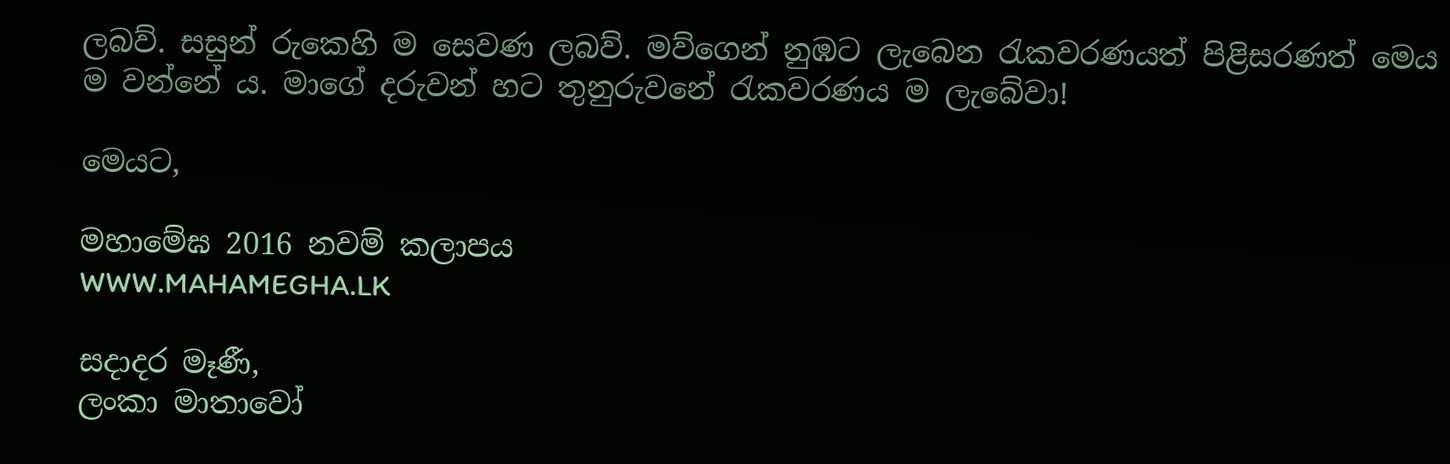ලබව්. සසුන් රුකෙහි ම සෙවණ ලබව්. මව්ගෙන් නුඹට ලැබෙන රැකවරණයත් පිළිසරණත් මෙය ම වන්නේ ය. මාගේ දරුවන් හට තුනුරුවනේ රැකවරණය ම ලැබේවා!

මෙයට,

මහාමේඝ 2016 නවම් කලාපය
WWW.MAHAMEGHA.LK

සදාදර මෑණී,
ලංකා මාතාවෝ